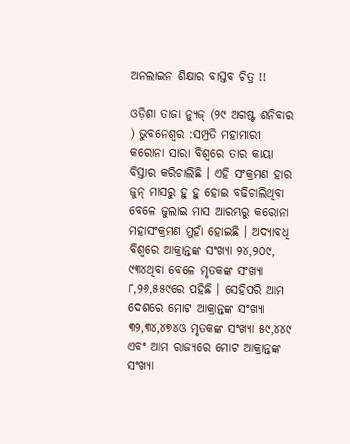ଅନଲାଇନ ଶିକ୍ଷାର ବାସ୍ତବ ଚିତ୍ର !!

ଓଡ଼ିଶା ତାଜା ନ୍ୟୁଜ୍ (୨୯ ଅଗଷ୍ଟ ଶନିବାର ) ଭୁବନେଶ୍ୱର :ସମ୍ପ୍ରତି ମହାମାରୀ କରୋନା ସାରା ବିଶ୍ୱରେ ତାର କାୟା ବିସ୍ତାର କରିଚାଲିଛି । ଏହି ସଂକ୍ରମଣ ହାର ଜୁନ୍ ମାସରୁ ହୁ ହୁ ହୋଇ ବଢିଚାଲିଥିବା ବେଳେ ଜୁଲାଇ ମାସ ଆରମ୍ଭରୁ କରୋନା ମହାସଂକ୍ରମଣ ମୁହାଁ ହୋଇଛି । ଅଦ୍ୟାବଧି ବିଶ୍ୱରେ ଆକ୍ରାନ୍ତଙ୍କ ସଂଖ୍ୟା ୨୪,୨୦୯, ୯୩୪ଥିବା ବେଳେ ମୃତକଙ୍କ ସଂଖ୍ୟା ୮,୨୬,୫୫୯ରେ ପହିଛି । ସେହିପରି ଆମ ଦେଶରେ ମୋଟ ଆକ୍ରାନ୍ତଙ୍କ ସଂଖ୍ୟା ୩୨,୩୪,୪୭୪ଓ ମୃତକଙ୍କ ସଂଖ୍ୟା ୫୯,୪୪୯ ଏବଂ ଆମ ରାଜ୍ୟରେ ମୋଟ ଆକ୍ରାନ୍ତଙ୍କ ସଂଖ୍ୟା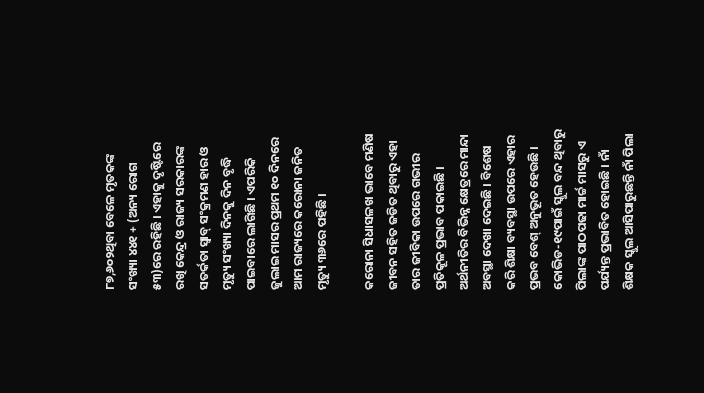୮୭,୬୦୨ଥିବା ବେଳେ ମୃତକଙ୍କ ସଂଖ୍ୟା ୪୪୧ + (ଅନ୍ୟ ରୋଗ ୫୩)ରେ ରହିଛି । ଏହାକୁ ଦୃଷ୍ଟିରେ ରଖି କେନ୍ଦ୍ର ଓ ରାଜ୍ୟ ସରକାରଙ୍କ ସତର୍କତା ସ୍ବାବ୍ ସଂକ୍ରମଣ ହାର ଓ ମୃତ୍ୟୁ ସଂଖ୍ୟା ଦିନକୁ ଦିନ ବୃଦ୍ଧି ପାଇବାରେ ଲାଗିଛି । ଏପରିକି ଜୁଲାଇ ମାସର ପ୍ରଥମ ୧୦ ଦିନରେ ଆମ ରାଜ୍ୟରେ କରୋନା ଜନିତ ମୃତ୍ୟୁ ୩୬ରେ ପହିଛି ।

କରୋନା ସିଧାସଳଖ ଭାବେ ମଣିଷ ଜୀବନ ସହିତ ଜଡିତ ଥିବାରୁ ଏହା ତାର ଜୀବିକା ଉପରେ ଗଭୀର ପ୍ରତିକୂଳ ପ୍ରଭାବ ପକାଇଛି । ଅର୍ଥନୀତିର ବିଭିନ୍ନ କ୍ଷେତ୍ରରେ ମାନ୍ଦା ଅବସ୍ଥା ଦେଖା ଦେଇଛି । ବିଶେଷ କରି ଶିକ୍ଷା ବ୍ୟବସ୍ଥା ଉପରେ ଏହାର ପ୍ରଭବ ବେଶ୍ ଅନୁଭୂତ ହେଉଛି । କୋଭିଡ-୧୯ପାଇଁ ସ୍କୁଲ ବନ୍ଦ ଥିବାରୁ ପିଲାଙ୍କ ପାଠପଢା ମାର୍ଚ୍ଚ ମାସରୁ ଏ ପର୍ଯ୍ୟନ୍ତ ପ୍ରଭାବିତ ହୋଇଛି । ନାଁ ଶିକ୍ଷକ ସ୍କୁଲ ଆସିପାରୁଛନ୍ତି ନାଁ ପିଲା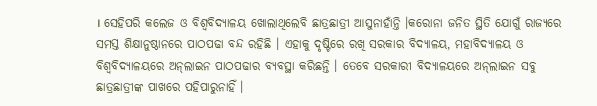। ସେହିପରି କଲେଜ ଓ ବିଶ୍ୱବିଦ୍ୟାଳୟ ଖୋଲାଥିଲେବି ଛାତ୍ରଛାତ୍ରୀ ଆସୁନାହାଁନ୍ତି ।କରୋନା ଜନିତ ସ୍ଥିତି ଯୋଗୁଁ ରାଜ୍ୟରେ ସମସ୍ତ ଶିକ୍ଷାନୁଷ୍ଠାନରେ ପାଠପଢା ବନ୍ଦ ରହିଛି । ଏହାକୁ ଦୃଷ୍ଟିରେ ରଖି ସରକାର ବିଦ୍ୟାଳୟ, ମହାବିଦ୍ୟାଳୟ ଓ ବିଶ୍ୱବିଦ୍ୟାଳୟରେ ଅନ୍‌ଲାଇନ ପାଠପଢାର ବ୍ୟବସ୍ଥା କରିଛନ୍ତି । ତେବେ ସରକାରୀ ବିଦ୍ୟାଳୟରେ ଅନ୍‌ଲାଇନ ସବୁ ଛାତ୍ରଛାତ୍ରୀଙ୍କ ପାଖରେ ପହିପାରୁନାହିଁ ।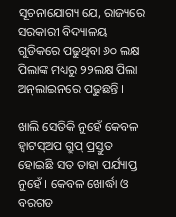ସୂଚନାଯୋଗ୍ୟ ଯେ, ରାଜ୍ୟରେ ସରକାରୀ ବିଦ୍ୟାଳୟ ଗୁଡିକରେ ପଢୁଥିବା ୬୦ ଲକ୍ଷ ପିଲାଙ୍କ ମଧ୍ୟରୁ ୨୨ଲକ୍ଷ ପିଲା ଅନ୍‌ଲାଇନରେ ପଢୁଛନ୍ତି ।

ଖାଲି ସେତିକି ନୁହେଁ କେବଳ ହ୍ୱାଟସ୍‌ଅପ ଗ୍ରୁପ୍ ପ୍ରସ୍ତୁତ ହୋଇଛି ସତ ତାହା ପର୍ଯ୍ୟାପ୍ତ ନୁହେଁ । କେବଳ ଖୋର୍ଦ୍ଧା ଓ ବରଗଡ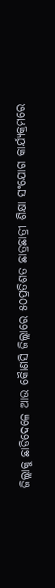ଜିଲ୍ଲାକୁ ଛାଡିଦେଳେ ଆଉ କୈାଣସି ଜିଲ୍ଲାରେ ୫୦ପ୍ରତିଶତ ଛାତ୍ରଛାତ୍ରୀ ଶିକ୍ଷା ସଂଯୋଗ କାର୍ଯ୍ୟକ୍ରମରେ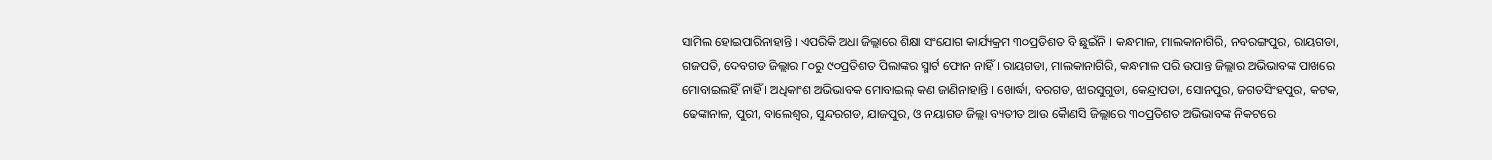ସାମିଲ ହୋଇପାରିନାହାନ୍ତି । ଏପରିକି ଅଧା ଜିଲ୍ଲାରେ ଶିକ୍ଷା ସଂଯୋଗ କାର୍ଯ୍ୟକ୍ରମ ୩୦ପ୍ରତିଶତ ବି ଛୁଇଁନି । କନ୍ଧମାଳ, ମାଲକାନାଗିରି, ନବରଙ୍ଗପୁର, ରାୟଗଡା, ଗଜପତି, ଦେବଗଡ ଜିଲ୍ଲାର ୮୦ରୁ ୯୦ପ୍ରତିଶତ ପିଲାଙ୍କର ସ୍ମାର୍ଟ ଫୋନ ନାହିଁ । ରାୟଗଡା, ମାଲକାନାଗିରି, କନ୍ଧମାଳ ପରି ଉପାନ୍ତ ଜିଲ୍ଲାର ଅଭିଭାବଙ୍କ ପାଖରେ ମୋବାଇଲହିଁ ନାହିଁ । ଅଧିକାଂଶ ଅଭିଭାବକ ମୋବାଇଲ୍ କଣ ଜାଣିନାହାନ୍ତି । ଖୋର୍ଦ୍ଧା, ବରଗଡ, ଝାରସୁଗୁଡା, କେନ୍ଦ୍ରାପଡା, ସୋନପୁର, ଜଗତସିଂହପୁର, କଟକ, ଢେଙ୍କାନାଳ, ପୁରୀ, ବାଲେଶ୍ୱର, ସୁନ୍ଦରଗଡ, ଯାଜପୁର, ଓ ନୟାଗଡ ଜିଲ୍ଲା ବ୍ୟତୀତ ଆଉ କୈାଣସି ଜିଲ୍ଲାରେ ୩୦ପ୍ରତିଶତ ଅଭିଭାବଙ୍କ ନିକଟରେ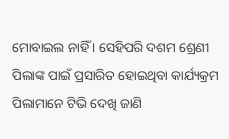ମୋବାଇଲ ନାହିଁ । ସେହିପରି ଦଶମ ଶ୍ରେଣୀ ପିଲାଙ୍କ ପାଇଁ ପ୍ରସାରିତ ହୋଇଥିବା କାର୍ଯ୍ୟକ୍ରମ ପିଲାମାନେ ଟିଭି ଦେଖି ଜାଣି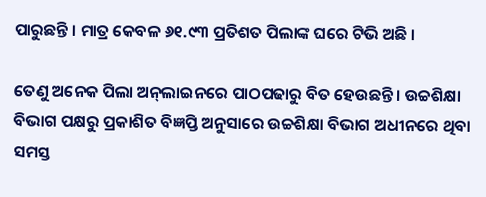ପାରୁଛନ୍ତି । ମାତ୍ର କେବଳ ୬୧.୯୩ ପ୍ରତିଶତ ପିଲାଙ୍କ ଘରେ ଟିଭି ଅଛି ।

ତେଣୁ ଅନେକ ପିଲା ଅନ୍‌ଲାଇନରେ ପାଠପଢାରୁ ବିତ ହେଉଛନ୍ତି । ଉଚ୍ଚଶିକ୍ଷା ବିଭାଗ ପକ୍ଷରୁ ପ୍ରକାଶିତ ବିଜ୍ଞପ୍ତି ଅନୁସାରେ ଉଚ୍ଚଶିକ୍ଷା ବିଭାଗ ଅଧୀନରେ ଥିବା ସମସ୍ତ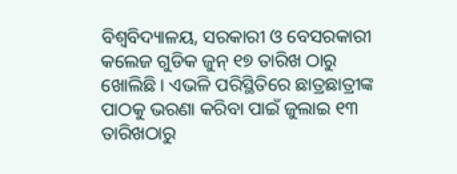ବିଶ୍ୱବିଦ୍ୟାଳୟ, ସରକାରୀ ଓ ବେସରକାରୀ କଲେଜ ଗୁଡିକ ଜୁନ୍ ୧୭ ତାରିଖ ଠାରୁ ଖୋଲିଛି । ଏଭଳି ପରିସ୍ଥିତିରେ ଛାତ୍ରଛାତ୍ରୀଙ୍କ ପାଠକୁ ଭରଣା କରିବା ପାଇଁ ଜୁଲାଇ ୧୩ ତାରିଖଠାରୁ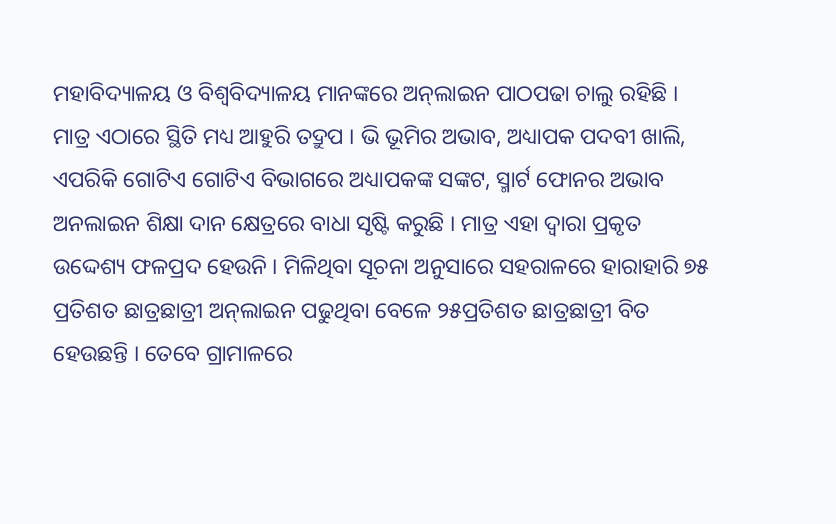ମହାବିଦ୍ୟାଳୟ ଓ ବିଶ୍ୱବିଦ୍ୟାଳୟ ମାନଙ୍କରେ ଅନ୍‌ଲାଇନ ପାଠପଢା ଚାଲୁ ରହିଛି । ମାତ୍ର ଏଠାରେ ସ୍ଥିତି ମଧ୍ୟ ଆହୁରି ତଦ୍ରୁପ । ଭି ଭୂମିର ଅଭାବ, ଅଧ୍ୟାପକ ପଦବୀ ଖାଲି, ଏପରିକି ଗୋଟିଏ ଗୋଟିଏ ବିଭାଗରେ ଅଧ୍ୟାପକଙ୍କ ସଙ୍କଟ, ସ୍ମାର୍ଟ ଫୋନର ଅଭାବ ଅନଲାଇନ ଶିକ୍ଷା ଦାନ କ୍ଷେତ୍ରରେ ବାଧା ସୃଷ୍ଟି କରୁଛି । ମାତ୍ର ଏହା ଦ୍ୱାରା ପ୍ରକୃତ ଉଦ୍ଦେଶ୍ୟ ଫଳପ୍ରଦ ହେଉନି । ମିଳିଥିବା ସୂଚନା ଅନୁସାରେ ସହରାଳରେ ହାରାହାରି ୭୫ ପ୍ରତିଶତ ଛାତ୍ରଛାତ୍ରୀ ଅନ୍‌ଲାଇନ ପଢୁଥିବା ବେଳେ ୨୫ପ୍ରତିଶତ ଛାତ୍ରଛାତ୍ରୀ ବିତ ହେଉଛନ୍ତି । ତେବେ ଗ୍ରାମାଳରେ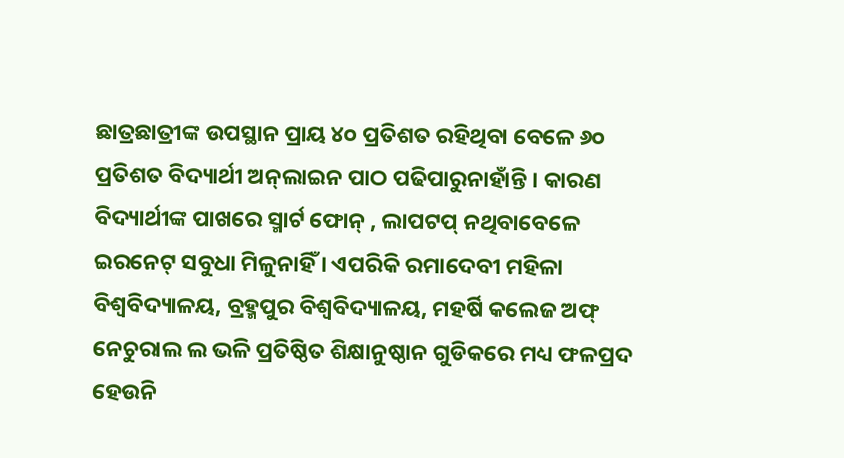ଛାତ୍ରଛାତ୍ରୀଙ୍କ ଉପସ୍ଥାନ ପ୍ରାୟ ୪୦ ପ୍ରତିଶତ ରହିଥିବା ବେଳେ ୬୦ ପ୍ରତିଶତ ବିଦ୍ୟାର୍ଥୀ ଅନ୍‌ଲାଇନ ପାଠ ପଢିପାରୁନାହାଁନ୍ତି । କାରଣ ବିଦ୍ୟାର୍ଥୀଙ୍କ ପାଖରେ ସ୍ମାର୍ଟ ଫୋନ୍ , ଲାପଟପ୍ ନଥିବାବେଳେ ଇରନେଟ୍ ସବୁଧା ମିଳୁନାହିଁ । ଏପରିକି ରମାଦେବୀ ମହିଳା ବିଶ୍ୱବିଦ୍ୟାଳୟ, ବ୍ରହ୍ମପୁର ବିଶ୍ୱବିଦ୍ୟାଳୟ, ମହର୍ଷି କଲେଜ ଅଫ୍ ନେଚୁରାଲ ଲ ଭଳି ପ୍ରତିଷ୍ଠିତ ଶିକ୍ଷାନୁଷ୍ଠାନ ଗୁଡିକରେ ମଧ୍ୟ ଫଳପ୍ରଦ ହେଉନି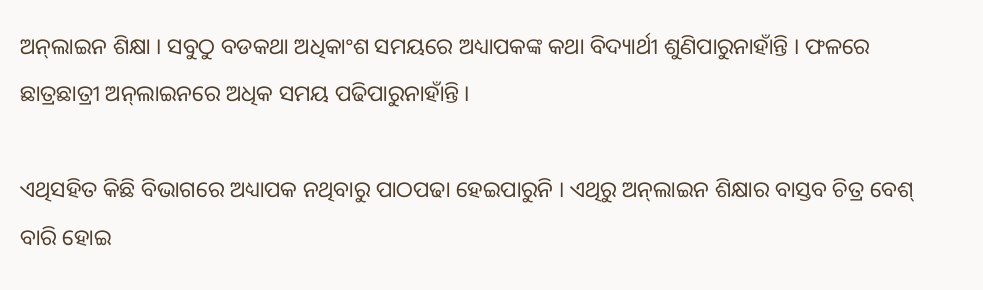ଅନ୍‌ଲାଇନ ଶିକ୍ଷା । ସବୁଠୁ ବଡକଥା ଅଧିକାଂଶ ସମୟରେ ଅଧ୍ୟାପକଙ୍କ କଥା ବିଦ୍ୟାର୍ଥୀ ଶୁଣିପାରୁନାହାଁନ୍ତି । ଫଳରେ ଛାତ୍ରଛାତ୍ରୀ ଅନ୍‌ଲାଇନରେ ଅଧିକ ସମୟ ପଢିପାରୁନାହାଁନ୍ତି ।

ଏଥିସହିତ କିଛି ବିଭାଗରେ ଅଧ୍ୟାପକ ନଥିବାରୁ ପାଠପଢା ହେଇପାରୁନି । ଏଥିରୁ ଅନ୍‌ଲାଇନ ଶିକ୍ଷାର ବାସ୍ତବ ଚିତ୍ର ବେଶ୍ ବାରି ହୋଇ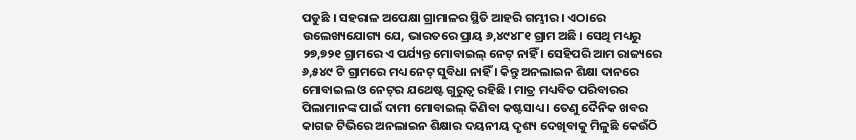ପଡୁଛି । ସହରାଳ ଅପେକ୍ଷା ଗ୍ରାମାଳର ସ୍ଥିତି ଆହରି ଗମ୍ଭୀର । ଏଠାରେ ଉଲେଖ୍ୟଯୋଗ୍ୟ ଯେ, ଭାରତରେ ପ୍ରାୟ ୬,୪୯୪୮୧ ଗ୍ରାମ ଅଛି । ସେଥି ମଧ୍ୟରୁ ୨୭,୭୨୧ ଗ୍ରାମରେ ଏ ପର୍ଯ୍ୟନ୍ତ ମୋବାଇଲ୍ ନେଟ୍ ନାହିଁ । ସେହିପରି ଆମ ରାଜ୍ୟରେ ୬,୫୪୯ ଟି ଗ୍ରାମରେ ମଧ୍ୟ ନେଟ୍ ସୁବିଧା ନାହିଁ । କିନ୍ତୁ ଅନଲାଇନ ଶିକ୍ଷା ଦାନରେ ମୋବାଇଲ ଓ ନେଟ୍‌ର ଯଥେଷ୍ଟ ଗୁରୁତ୍ୱ ରହିଛି । ମାତ୍ର ମଧ୍ୟବିତ ପରିବାରର ପିଲାମାନଙ୍କ ପାଇଁ ଦାମୀ ମୋବାଇଲ୍ କିଣିବା କଷ୍ଟସାଧ୍ୟ । ତେଣୁ ଦୈନିକ ଖବର କାଗଜ ଟିଭିରେ ଅନଲାଇନ ଶିକ୍ଷାର ଦୟନୀୟ ଦୃଶ୍ୟ ଦେଖିବାକୁ ମିଳୁଛି କେଉଁଠି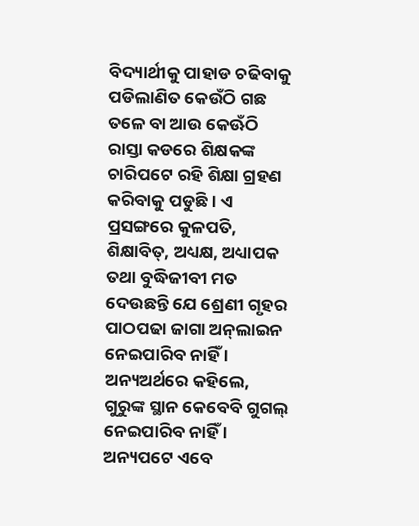ବିଦ୍ୟାର୍ଥୀକୁ ପାହାଡ ଚଢିବାକୁ ପଡିଲାଣିତ କେଉଁଠି ଗଛ ତଳେ ବା ଆଉ କେଊଁଠି ରାସ୍ତା କଡରେ ଶିକ୍ଷକଙ୍କ ଚାରିପଟେ ରହି ଶିକ୍ଷା ଗ୍ରହଣ କରିବାକୁ ପଡୁଛି । ଏ ପ୍ରସଙ୍ଗରେ କୁଳପତି, ଶିକ୍ଷାବିତ୍‌, ଅଧ୍ୟକ୍ଷ, ଅଧ୍ୟାପକ ତଥା ବୁଦ୍ଧିଜୀବୀ ମତ ଦେଉଛନ୍ତି ଯେ ଶ୍ରେଣୀ ଗୃହର ପାଠପଢା ଜାଗା ଅନ୍‌ଲାଇନ ନେଇପାରିବ ନାହିଁ । ଅନ୍ୟଅର୍ଥରେ କହିଲେ, ଗୁରୁଙ୍କ ସ୍ଥାନ କେବେବି ଗୁଗଲ୍‌ ନେଇପାରିବ ନାହିଁ । ଅନ୍ୟପଟେ ଏବେ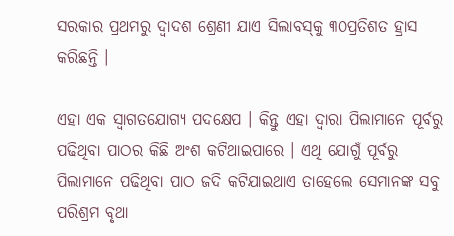ସରକାର ପ୍ରଥମରୁ ଦ୍ୱାଦଶ ଶ୍ରେଣୀ ଯାଏ ସିଲାବସ୍‌କୁ ୩୦ପ୍ରତିଶତ ହ୍ରାସ କରିଛନ୍ତି ।

ଏହା ଏକ ସ୍ୱାଗତଯୋଗ୍ୟ ପଦକ୍ଷେପ । କିନ୍ତୁ ଏହା ଦ୍ୱାରା ପିଲାମାନେ ପୂର୍ବରୁ ପଢିଥିବା ପାଠର କିଛି ଅଂଶ କଟିଥାଇପାରେ । ଏଥି ଯୋଗୁଁ ପୂର୍ବରୁ ପିଲାମାନେ ପଢିଥିବା ପାଠ ଜଦି କଟିଯାଇଥାଏ ତାହେଲେ ସେମାନଙ୍କ ସବୁ ପରିଶ୍ରମ ବୃଥା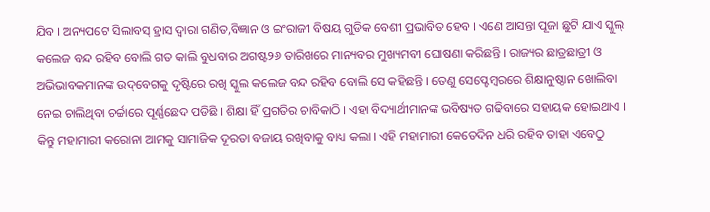ଯିବ । ଅନ୍ୟପଟେ ସିଲାବସ୍‌ ହ୍ରାସ ଦ୍ୱାରା ଗଣିତ,ବିଜ୍ଞାନ ଓ ଇଂରାଜୀ ବିଷୟ ଗୁଡିକ ବେଶୀ ପ୍ରଭାବିତ ହେବ । ଏଣେ ଆସନ୍ତା ପୂଜା ଛୁଟି ଯାଏ ସ୍କୁଲ୍ କଲେଜ ବନ୍ଦ ରହିବ ବୋଲି ଗତ କାଲି ବୁଧବାର ଅଗଷ୍ଟ୨୬ ତାରିଖରେ ମାନ୍ୟବର ମୁଖ୍ୟମବୀ ଘୋଷଣା କରିଛନ୍ତି । ରାଜ୍ୟର ଛାତ୍ରଛାତ୍ରୀ ଓ ଅଭିଭାବକମାନଙ୍କ ଉଦ୍‌ବେଗକୁ ଦୃଷ୍ଟିରେ ରଖି ସ୍କୁଲ କଲେଜ ବନ୍ଦ ରହିବ ବୋଲି ସେ କହିଛନ୍ତି । ତେଣୁ ସେପ୍ଟେମ୍ବରରେ ଶିକ୍ଷାନୁଷ୍ଠାନ ଖୋଲିବା ନେଇ ଚାଲିଥିବା ଚର୍ଚ୍ଚାରେ ପୂର୍ଣ୍ଣଛେଦ ପଡିଛି । ଶିକ୍ଷା ହିଁ ପ୍ରଗତିର ଚାବିକାଠି । ଏହା ବିଦ୍ୟାର୍ଥୀମାନଙ୍କ ଭବିଷ୍ୟତ ଗଢିବାରେ ସହାୟକ ହୋଇଥାଏ । କିନ୍ତୁ ମହାମାରୀ କରୋନା ଆମକୁ ସାମାଜିକ ଦୂରତା ବଜାୟ ରଖିବାକୁ ବାଧ୍ୟ କଲା । ଏହି ମହାମାରୀ କେତେଦିନ ଧରି ରହିବ ତାହା ଏବେଠୁ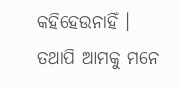କହିହେଉନାହିଁ । ତଥାପି ଆମକୁ ମନେ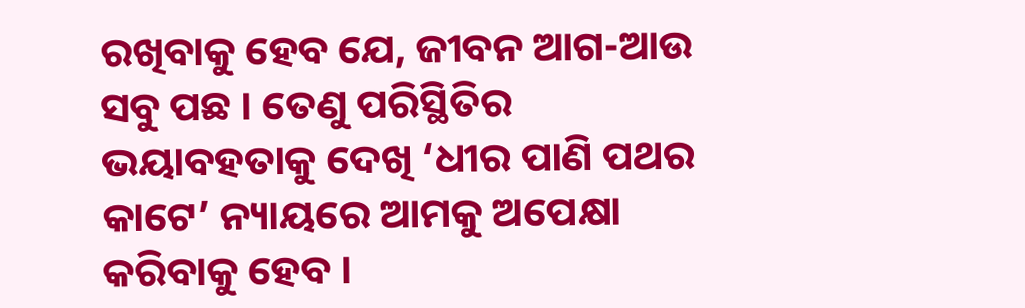ରଖିବାକୁ ହେବ ଯେ, ଜୀବନ ଆଗ-ଆଉ ସବୁ ପଛ । ତେଣୁ ପରିସ୍ଥିତିର ଭୟାବହତାକୁ ଦେଖି ‘ଧୀର ପାଣି ପଥର କାଟେ’ ନ୍ୟାୟରେ ଆମକୁ ଅପେକ୍ଷା କରିବାକୁ ହେବ ।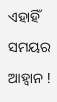ଏହାହିଁ ସମୟର ଆହ୍ୱାନ !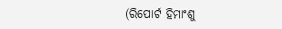(ରିପୋର୍ଟ ହିମାଂଶୁ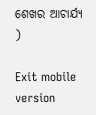ଶେଖର ଆଚାର୍ଯ୍ୟ )

Exit mobile version